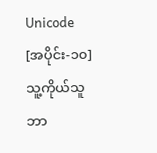Unicode [အပိုင်း-၁၀]
သူ့ကိုယ်သူဘာ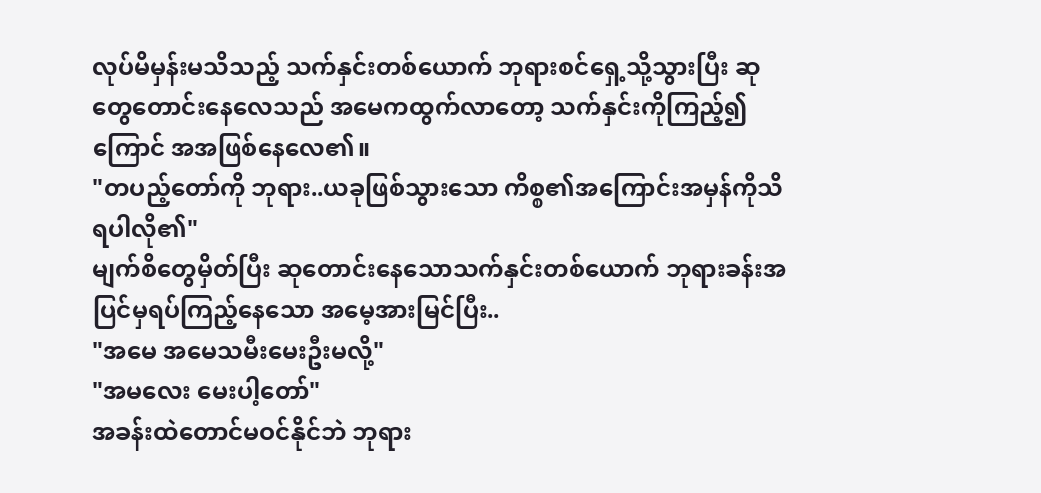လုပ်မိမှန်းမသိသည့် သက်နှင်းတစ်ယောက် ဘုရားစင်ရှေ့သို့သွားပြီး ဆုတွေတောင်းနေလေသည် အမေကထွက်လာတော့ သက်နှင်းကိုကြည့်၍ကြောင် အအဖြစ်နေလေ၏။
"တပည့်တော်ကို ဘုရား..ယခုဖြစ်သွားသော ကိစ္စ၏အကြောင်းအမှန်ကိုသိရပါလို၏"
မျက်စိတွေမှိတ်ပြီး ဆုတောင်းနေသောသက်နှင်းတစ်ယောက် ဘုရားခန်းအပြင်မှရပ်ကြည့်နေသော အမေ့အားမြင်ပြီး..
"အမေ အမေသမီးမေးဦးမလို့"
"အမလေး မေးပါ့တော်"
အခန်းထဲတောင်မဝင်နိုင်ဘဲ ဘုရား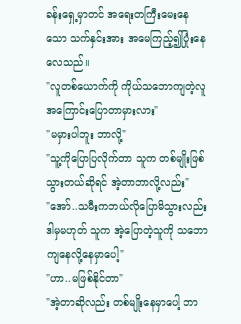ခန်းရှေ့မှာတင် အရေးတကြီးမေးနေသော သက်နှင်းအား အမေကြည့်၍ပြုံးနေလေသည်။
"လူတစ်ယောက်ကို ကိုယ်သဘောကျတဲ့လူအကြောင်းပြောတာမှားလား"
"မမှားပါဘူး ဘာလို့"
"သူ့ကိုပြောပြလိုက်တာ သူက တစ်မျိုးဖြစ်သွားတယ်ဆိုရင် အဲ့တာဘာလို့လည်း"
"အော်..သမီးကဘယ်လိုပြောမိသွားလည်း ဒါမှမဟုတ် သူက အဲ့ပြောတဲ့သူကို သဘောကျနေလို့နေမှာပေါ့"
"ဟာ..မဖြစ်နိုင်တာ"
"အဲ့တာဆိုလည်း တစ်မျိုးနေမှာပေါ့ ဘာ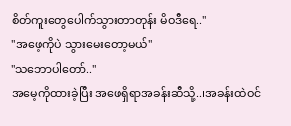စိတ်ကူးတွေပေါက်သွားတာတုန်း မိဝဒီရေ.."
"အဖေ့ကိုပဲ သွားမေးတော့မယ်"
"သဘောပါတော်.."
အမေ့ကိုထားခဲ့ပြီး အဖေရှိရာအခန်းဆီသို့..၊အခန်းထဲဝင်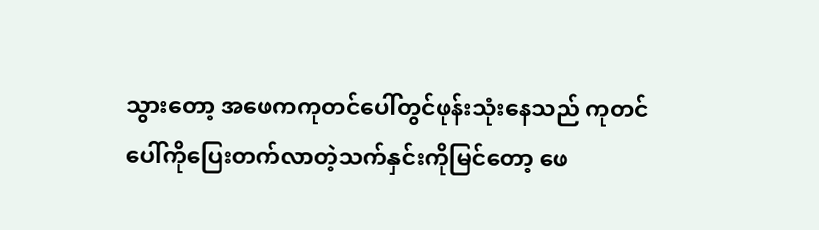သွားတော့ အဖေကကုတင်ပေါ်တွင်ဖုန်းသုံးနေသည် ကုတင်ပေါ်ကိုပြေးတက်လာတဲ့သက်နှင်းကိုမြင်တော့ ဖေ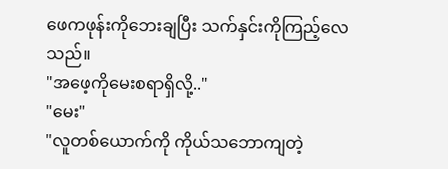ဖေကဖုန်းကိုဘေးချပြီး သက်နှင်းကိုကြည့်လေသည်။
"အဖေ့ကိုမေးစရာရှိလို့.."
"မေး"
"လူတစ်ယောက်ကို ကိုယ်သဘောကျတဲ့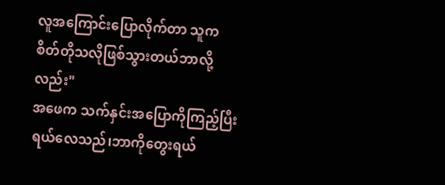လူအကြောင်းပြောလိုက်တာ သူက စိတ်တိုသလိုဖြစ်သွားတယ်ဘာလို့လည်း"
အဖေက သက်နှင်းအပြောကိုကြည့်ပြီးရယ်လေသည်၊ဘာကိုတွေးရယ်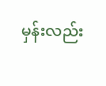မှန်းလည်း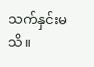သက်နှင်းမသိ။